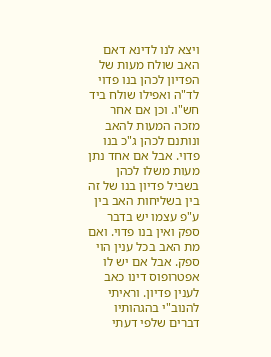ויצא לנו לדינא דאם האב שולח מעות של הפדיון לכהן בנו פדוי לד"ה ואפילו שולח ביד חש"ו. וכן אם אחר מזכה המעות להאב ונותנם לכהן ג"כ בנו פדוי. אבל אם אחד נתן מעות משלו לכהן בשביל פדיון בנו של זה בין בשליחות האב בין ע"פ עצמו יש בדבר ספק ואין בנו פדוי. ואם מת האב בכל ענין הוי ספק. אבל אם יש לו אפטרופוס דינו כאב לענין פדיון. וראיתי להנוב"י בהגהותיו דברים שלפי דעתי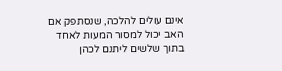אינם עולים להלכה, שנסתפק אם האב יכול למסור המעות לאחד בתוך שלשים ליתנם לכהן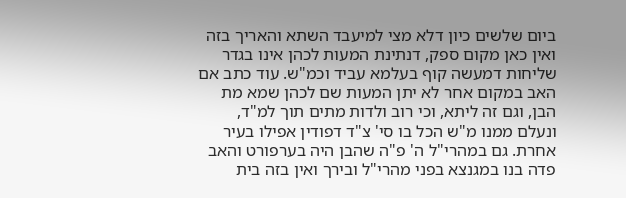ביום שלשים כיון דלא מצי למיעבד השתא והאריך בזה ואין כאן מקום ספק, דנתינת המעות לכהן אינו בגדר שליחות דמעשה קוף בעלמא עביד וכמ"ש. עוד כתב אם האב במקום אחר לא יתן המעות שם לכהן שמא מת הבן, וגם זה ליתא, וכי רוב ולדות מתים תוך למ"ד, ונעלם ממנו מ"ש הכל בו סי' צ"ד דפודין אפילו בעיר אחרת. גם במהרי"ל ה' פ"ה שהבן היה בערפורט והאב פדה בנו במגנצא בפני מהרי"ל ובירך ואין בזה בית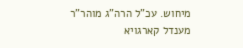מיחוש. עכ"ל הרה"ג מוהר"ר מענדל קארגויא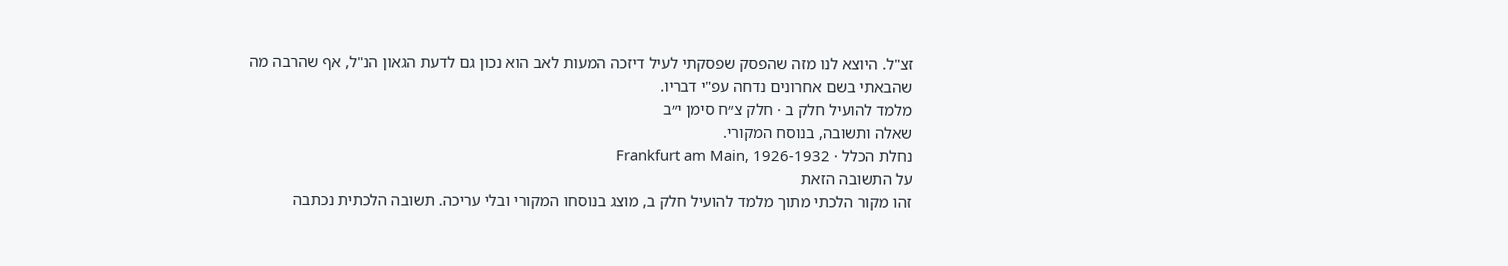זצ"ל. היוצא לנו מזה שהפסק שפסקתי לעיל דיזכה המעות לאב הוא נכון גם לדעת הגאון הנ"ל, אף שהרבה מה שהבאתי בשם אחרונים נדחה עפ"י דבריו.
מלמד להועיל חלק ב · חלק צ״ח סימן י״ב
שאלה ותשובה, בנוסח המקורי.
נחלת הכלל · Frankfurt am Main, 1926-1932
על התשובה הזאת
זהו מקור הלכתי מתוך מלמד להועיל חלק ב, מוצג בנוסחו המקורי ובלי עריכה. תשובה הלכתית נכתבה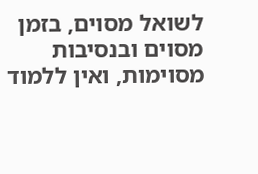לשואל מסוים, בזמן מסוים ובנסיבות מסוימות, ואין ללמוד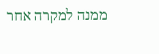ממנה למקרה אחר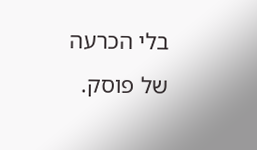בלי הכרעה של פוסק.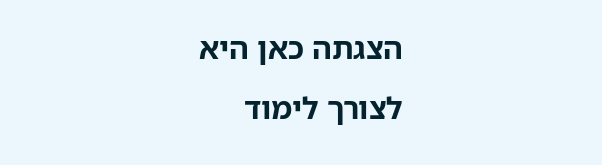הצגתה כאן היא לצורך לימוד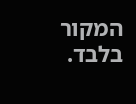המקור בלבד.